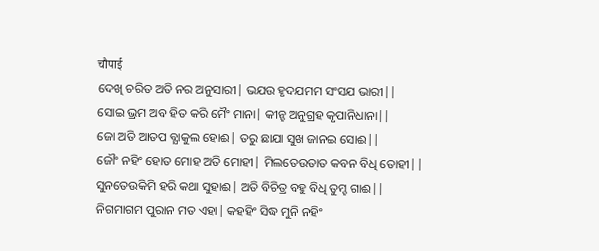चौपाई
ଦେଖି ଚରିତ ଅତି ନର ଅନୁସାରୀ| ଭଯଉ ହୃଦଯମମ ସଂସଯ ଭାରୀ||
ସୋଇ ଭ୍ରମ ଅବ ହିତ କରି ମୈଂ ମାନା| କୀନ୍ହ ଅନୁଗ୍ରହ କୃପାନିଧାନା||
ଜୋ ଅତି ଆତପ ବ୍ଯାକୁଲ ହୋଈ| ତରୁ ଛାଯା ସୁଖ ଜାନଇ ସୋଈ||
ଜୌଂ ନହିଂ ହୋତ ମୋହ ଅତି ମୋହୀ| ମିଲତେଉତାତ କବନ ବିଧି ତୋହୀ||
ସୁନତେଉକିମି ହରି କଥା ସୁହାଈ| ଅତି ବିଚିତ୍ର ବହୁ ବିଧି ତୁମ୍ହ ଗାଈ||
ନିଗମାଗମ ପୁରାନ ମତ ଏହା| କହହିଂ ସିଦ୍ଧ ମୁନି ନହିଂ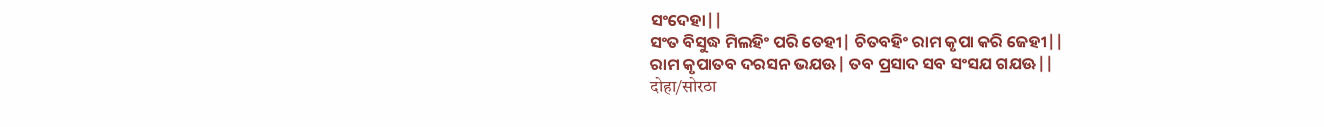ସଂଦେହା||
ସଂତ ବିସୁଦ୍ଧ ମିଲହିଂ ପରି ତେହୀ| ଚିତବହିଂ ରାମ କୃପା କରି ଜେହୀ||
ରାମ କୃପାତବ ଦରସନ ଭଯଊ| ତବ ପ୍ରସାଦ ସବ ସଂସଯ ଗଯଊ||
दोहा/सोरठा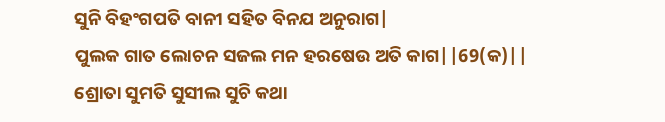ସୁନି ବିହଂଗପତି ବାନୀ ସହିତ ବିନଯ ଅନୁରାଗ|
ପୁଲକ ଗାତ ଲୋଚନ ସଜଲ ମନ ହରଷେଉ ଅତି କାଗ||69(କ)||
ଶ୍ରୋତା ସୁମତି ସୁସୀଲ ସୁଚି କଥା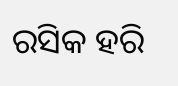ରସିକ ହରି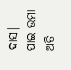ଦାସ|
ପାଇ ଉମା ଅତି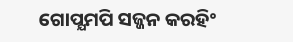ଗୋପ୍ଯମପି ସଜ୍ଜନ କରହିଂ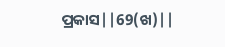ପ୍ରକାସ||69(ଖ)||